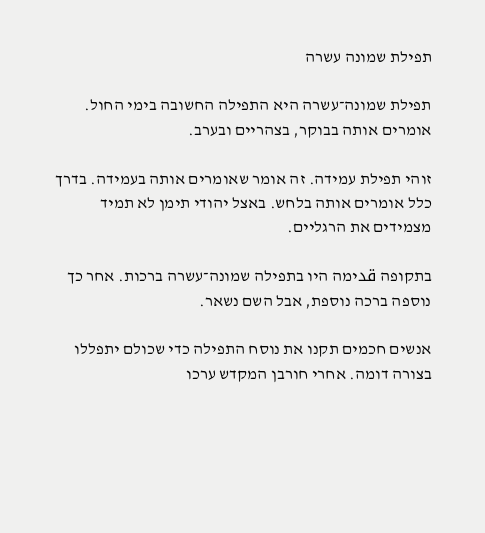תפילת שמונה עשרה

תפילת שמונה־עשרה היא התפילה החשובה בימי החול. אומרים אותה בבוקר, בצהריים ובערב.

זוהי תפילת עמידה. זה אומר שאומרים אותה בעמידה. בדרך כלל אומרים אותה בלחש. באצל יהודי תימן לא תמיד מצמידים את הרגליים.

בתקופה قدימה היו בתפילה שמונה־עשרה ברכות. אחר כך נוספה ברכה נוספת, אבל השם נשאר.

אנשים חכמים תקנו את נוסח התפילה כדי שכולם יתפללו בצורה דומה. אחרי חורבן המקדש ערכו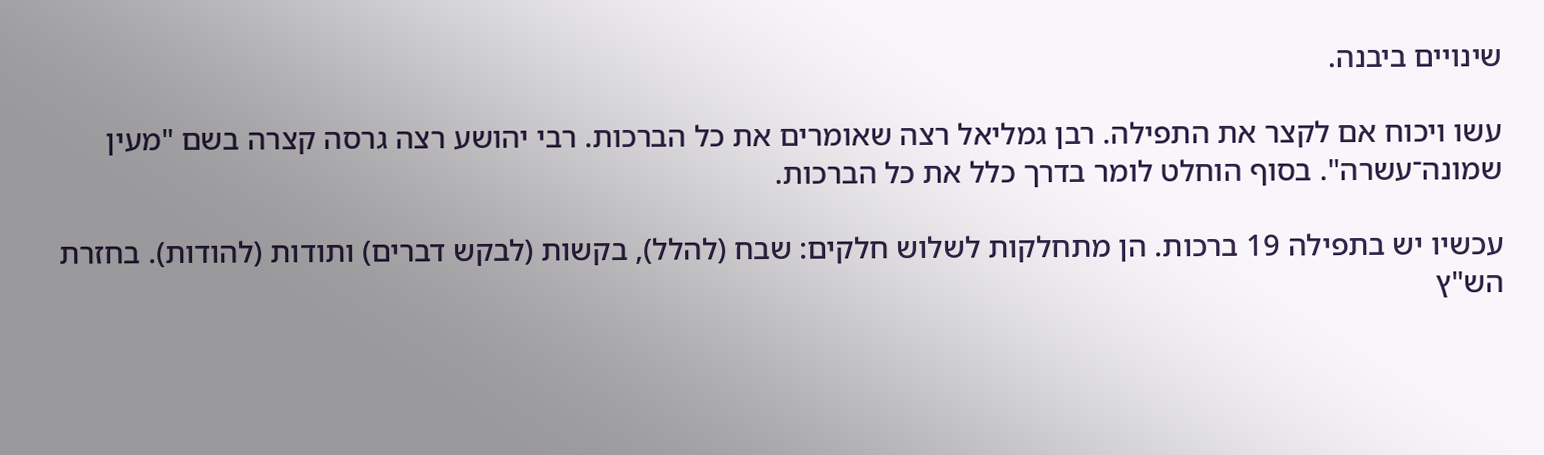שינויים ביבנה.

עשו ויכוח אם לקצר את התפילה. רבן גמליאל רצה שאומרים את כל הברכות. רבי יהושע רצה גרסה קצרה בשם "מעין שמונה־עשרה". בסוף הוחלט לומר בדרך כלל את כל הברכות.

עכשיו יש בתפילה 19 ברכות. הן מתחלקות לשלוש חלקים: שבח (להלל), בקשות (לבקש דברים) ותודות (להודות). בחזרת הש"ץ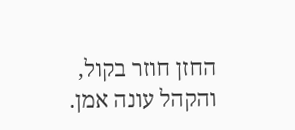החזן חוזר בקול, והקהל עונה אמן.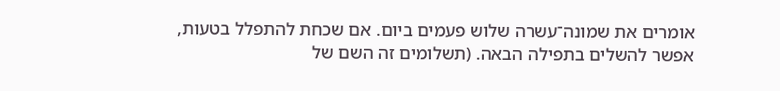אומרים את שמונה־עשרה שלוש פעמים ביום. אם שכחת להתפלל בטעות, אפשר להשלים בתפילה הבאה. (תשלומים זה השם של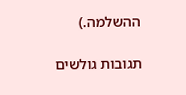ההשלמה.)

תגובות גולשים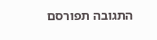התגובה תפורסם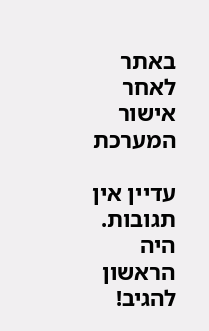באתר לאחר אישור המערכת

עדיין אין תגובות. היה הראשון להגיב!